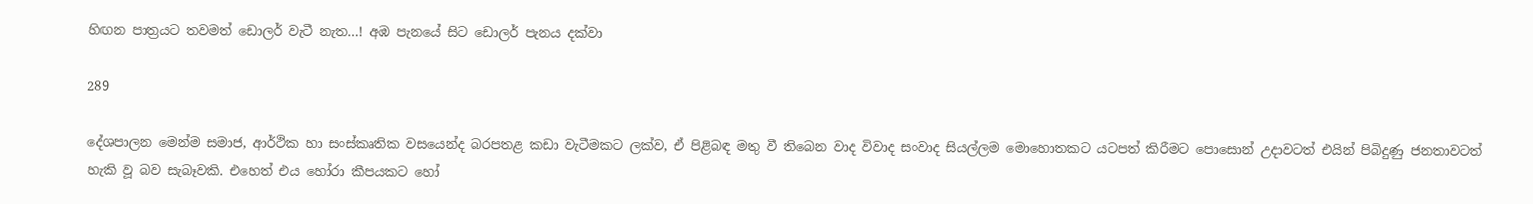හිඟන පාත්‍රයට තවමත් ඩොලර් වැටී නැත…! අඹ පැනයේ සිට ඩොලර් පැනය දක්වා

289

දේශපාලන මෙන්ම සමාජ, ආර්ථික හා සංස්කෘතික වසයෙන්ද බරපතළ කඩා වැටීමකට ලක්ව, ඒ පිළිබඳ මතු වී තිබෙන වාද විවාද සංවාද සියල්ලම මොහොතකට යටපත් කිරීමට පොසොන් උදාවටත් එයින් පිබිදුණු ජනතාවටත් හැකි වූ බව සැබෑවකි. එහෙත් එය හෝරා කීපයකට හෝ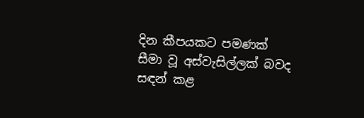දින කීපයකට පමණක් සීමා වූ අස්වැසිල්ලක් බවද සඳන් කළ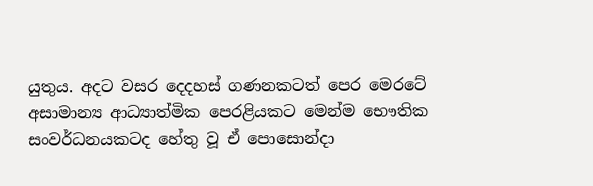යුතුය. අදට වසර දෙදහස් ගණනකටත් පෙර මෙරටේ අසාමාන්‍ය ආධ්‍යාත්මික පෙරළියකට මෙන්ම භෞතික සංවර්ධනයකටද හේතු වූ ඒ පොසොන්දා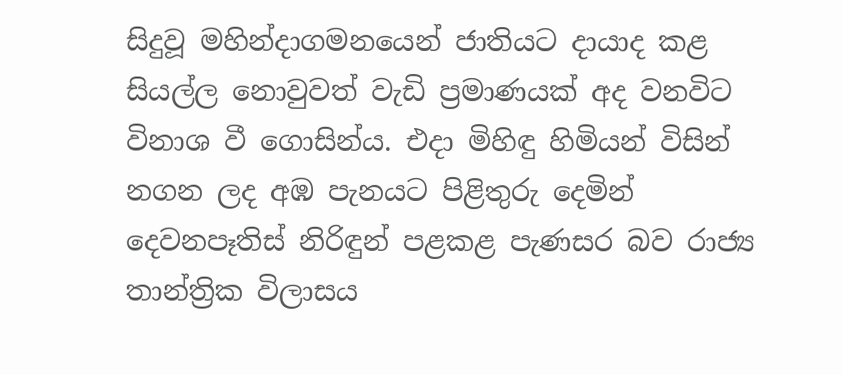සිදුවූ මහින්දාගමනයෙන් ජාතියට දායාද කළ සියල්ල නොවුවත් වැඩි ප්‍රමාණයක් අද වනවිට විනාශ වී ගොසින්ය. එදා මිහිඳු හිමියන් විසින් නගන ලද අඹ පැනයට පිළිතුරු දෙමින් දෙවනපෑතිස් නිරිඳුන් පළකළ පැණසර බව රාජ්‍ය තාන්ත්‍රික විලාසය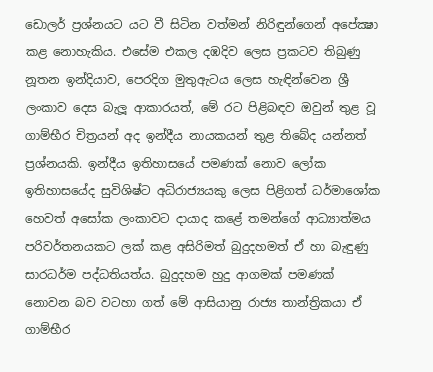ඩොලර් ප්‍රශ්නයට යට වී සිටින වත්මන් නිරිඳුන්ගෙන් අපේක්‍ෂා කළ නොහැකිය. එසේම එකල දඹදිව ලෙස ප්‍රකටව තිබුණු නූතන ඉන්දියාව, පෙරදිග මුතුඇටය ලෙස හැඳින්වෙන ශ්‍රී ලංකාව දෙස බැලූ ආකාරයත්, මේ රට පිළිබඳව ඔවුන් තුළ වූ ගාම්භීර චිත්‍රයන් අද ඉන්දීය නායකයන් තුළ තිබේද යන්නත් ප්‍රශ්නයකි. ඉන්දීය ඉතිහාසයේ පමණක් නොව ලෝක ඉතිහාසයේද සුවිශිෂ්ට අධිරාජ්‍යයකු ලෙස පිළිගත් ධර්මාශෝක හෙවත් අසෝක ලංකාවට දායාද කළේ තමන්ගේ ආධ්‍යාත්මය පරිවර්තනයකට ලක් කළ අසිරිමත් බුදුදහමත් ඒ හා බැඳුණු සාරධර්ම පද්ධතියත්ය. බුදුදහම හුදු ආගමක් පමණක් නොවන බව වටහා ගත් මේ ආසියානු රාජ්‍ය තාන්ත්‍රිකයා ඒ ගාම්භීර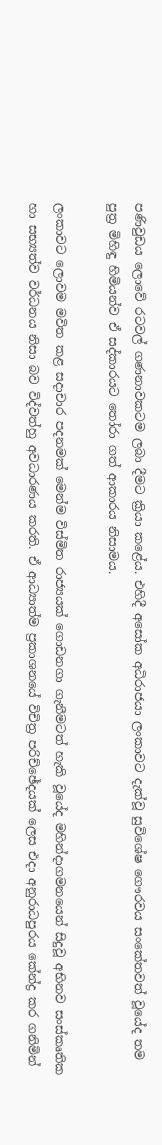පණිවුඩය ලොවේ රටවල් ගණනාවකටම ලබා දීමට ක්‍රියා කළේය. එහිදී අසෝක අධිරාජයා ලංකාවට දැක්වූ සුවිශේෂ ගෞරවය සංකේතවත් වූයේද තම පුත්‍ර මිහිඳු හිමියන්ව ඒ සද්කාරයට තෝරා ගත් ආකාරය නිසාමය.

ලංකාවට ලොවම මවිත කළ සදාචාර පදනමක් මෙන්ම විස්මිත රාජ්‍යයක් ගොඩනගා ගැනීමටත් හැකි වූයේද මහින්දාගමනයෙන් සිදුවූ අභිනව සංස්කෘතික හා සභ්‍යත්ව වර්ධනය නිසා බව විද්වත්හු අවධාරණය කරති. ඒ ආධ්‍යාත්ම ප්‍රකාශනයේ විචිත්‍ර පරිච්ඡේදයක් ලෙස එදා අනුරාධපුරය කේන්ද්‍ර කර ගනිමින්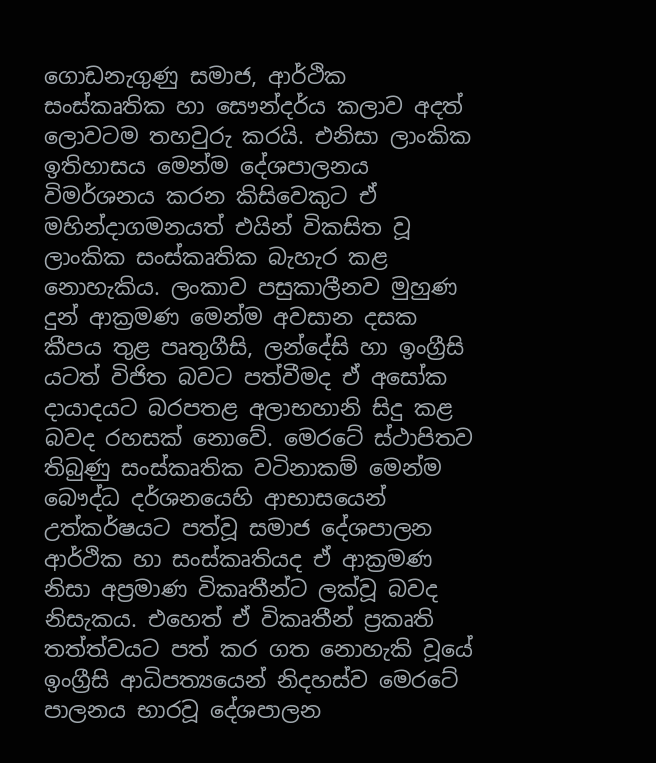ගොඩනැගුණු සමාජ, ආර්ථික සංස්කෘතික හා සෞන්දර්ය කලාව අදත් ලොවටම තහවුරු කරයි. එනිසා ලාංකික ඉතිහාසය මෙන්ම දේශපාලනය විමර්ශනය කරන කිසිවෙකුට ඒ මහින්දාගමනයත් එයින් විකසිත වූ ලාංකික සංස්කෘතික බැහැර කළ නොහැකිය. ලංකාව පසුකාලීනව මුහුණ දුන් ආක්‍රමණ මෙන්ම අවසාන දසක කීපය තුළ පෘතුගීසි, ලන්දේසි හා ඉංග්‍රීසි යටත් විජිත බවට පත්වීමද ඒ අසෝක දායාදයට බරපතළ අලාභහානි සිදු කළ බවද රහසක් නොවේ. මෙරටේ ස්ථාපිතව තිබුණු සංස්කෘතික වටිනාකම් මෙන්ම බෞද්ධ දර්ශනයෙහි ආභාසයෙන් උත්කර්ෂයට පත්වූ සමාජ දේශපාලන ආර්ථික හා සංස්කෘතියද ඒ ආක්‍රමණ නිසා අප්‍රමාණ විකෘතීන්ට ලක්වූ බවද නිසැකය. එහෙත් ඒ විකෘතීන් ප්‍රකෘති තත්ත්වයට පත් කර ගත නොහැකි වූයේ ඉංග්‍රීසි ආධිපත්‍යයෙන් නිදහස්ව මෙරටේ පාලනය භාරවූ දේශපාලන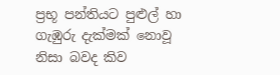ප්‍රභූ පන්තියට පුළුල් හා ගැඹුරු දැක්මක් නොවූ නිසා බවද කිව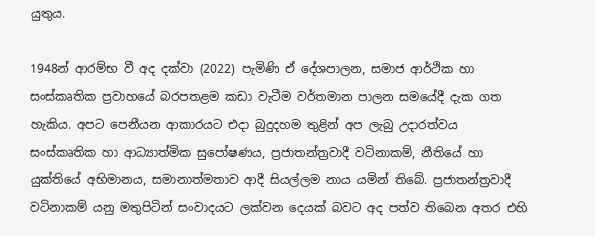යුතුය.

1948න් ආරම්භ වී අද දක්වා (2022) පැමිණි ඒ දේශපාලන, සමාජ ආර්ථික හා සංස්කෘතික ප්‍රවාහයේ බරපතළම කඩා වැටීම වර්තමාන පාලන සමයේදී දැක ගත හැකිය. අපට පෙනීයන ආකාරයට එදා බුදුදහම තුළින් අප ලැබු උදාරත්වය සංස්කෘතික හා ආධ්‍යාත්මික සුපෝෂණය, ප්‍රජාතන්ත්‍රවාදී වටිනාකම්, නීතියේ හා යුක්තියේ අභිමානය, සමානාත්මතාව ආදී සියල්ලම නාය යමින් තිබේ. ප්‍රජාතන්ත්‍රවාදී වටිනාකම් යනු මතුපිටින් සංවාදයට ලක්වන දෙයක් බවට අද පත්ව තිබෙන අතර එහි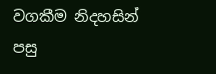වගකීම නිදහසින් පසු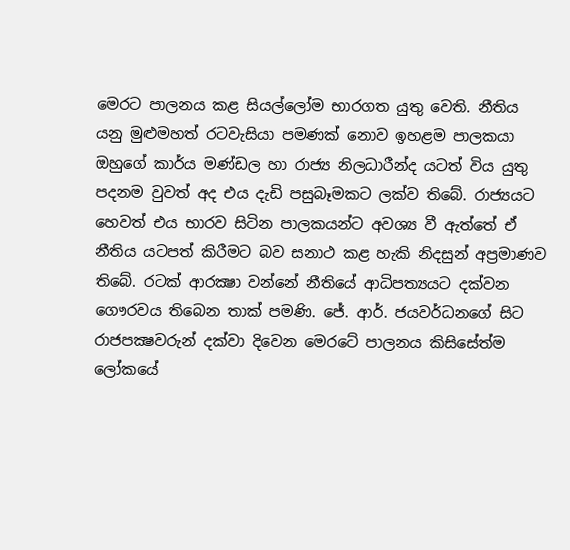මෙරට පාලනය කළ සියල්ලෝම භාරගත යුතු වෙති. නීතිය යනු මුළුමහත් රටවැසියා පමණක් නොව ඉහළම පාලකයා ඔහුගේ කාර්ය මණ්ඩල හා රාජ්‍ය නිලධාරීන්ද යටත් විය යුතු පදනම වුවත් අද එය දැඩි පසුබෑමකට ලක්ව තිබේ. රාජ්‍යයට හෙවත් එය භාරව සිටින පාලකයන්ට අවශ්‍ය වී ඇත්තේ ඒ නීතිය යටපත් කිරීමට බව සනාථ කළ හැකි නිදසුන් අප්‍රමාණව තිබේ. රටක් ආරක්‍ෂා වන්නේ නීතියේ ආධිපත්‍යයට දක්වන ගෞරවය තිබෙන තාක් පමණි. ජේ. ආර්. ජයවර්ධනගේ සිට රාජපක්‍ෂවරුන් දක්වා දිවෙන මෙරටේ පාලනය කිසිසේත්ම ලෝකයේ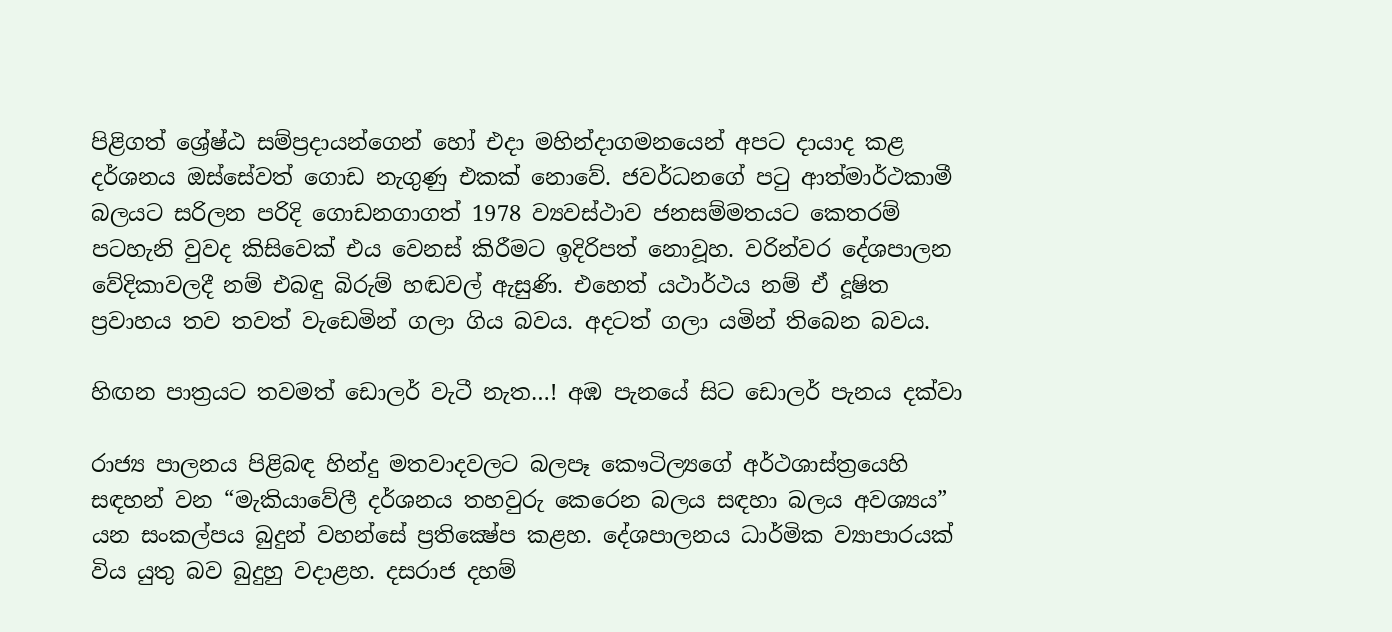පිළිගත් ශ්‍රේෂ්ඨ සම්ප්‍රදායන්ගෙන් හෝ එදා මහින්දාගමනයෙන් අපට දායාද කළ දර්ශනය ඔස්සේවත් ගොඩ නැගුණු එකක් නොවේ. ජවර්ධනගේ පටු ආත්මාර්ථකාමී බලයට සරිලන පරිදි ගොඩනගාගත් 1978 ව්‍යවස්ථාව ජනසම්මතයට කෙතරම් පටහැනි වුවද කිසිවෙක් එය වෙනස් කිරීමට ඉදිරිපත් නොවූහ. වරින්වර දේශපාලන වේදිකාවලදී නම් එබඳු බිරුම් හඬවල් ඇසුණි. එහෙත් යථාර්ථය නම් ඒ දූෂිත ප්‍රවාහය තව තවත් වැඩෙමින් ගලා ගිය බවය. අදටත් ගලා යමින් තිබෙන බවය.

හිඟන පාත්‍රයට තවමත් ඩොලර් වැටී නැත…! අඹ පැනයේ සිට ඩොලර් පැනය දක්වා

රාජ්‍ය පාලනය පිළිබඳ හින්දු මතවාදවලට බලපෑ කෞටිල්‍යගේ අර්ථශාස්ත්‍රයෙහි සඳහන් වන “මැකියාවේලී දර්ශනය තහවුරු කෙරෙන බලය සඳහා බලය අවශ්‍යය” යන සංකල්පය බුදුන් වහන්සේ ප්‍රතික්‍ෂේප කළහ. දේශපාලනය ධාර්මික ව්‍යාපාරයක් විය යුතු බව බුදුහු වදාළහ. දසරාජ දහම්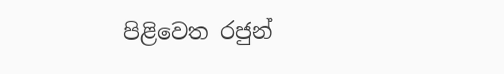පිළිවෙත රජුන්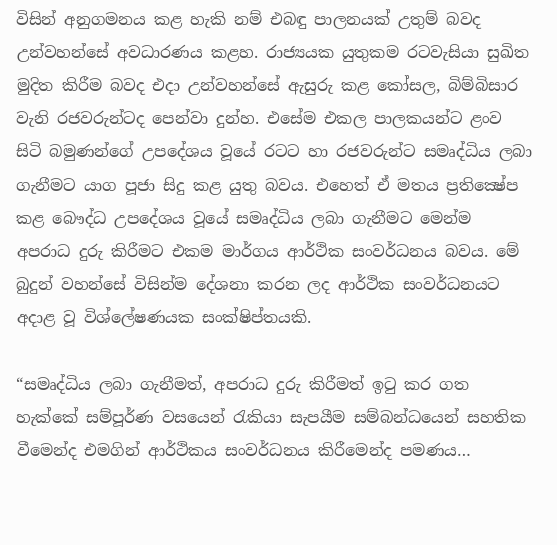විසින් අනුගමනය කළ හැකි නම් එබඳු පාලනයක් උතුම් බවද උන්වහන්සේ අවධාරණය කළහ. රාජ්‍යයක යුතුකම රටවැසියා සුඛිත මුදිත කිරීම බවද එදා උන්වහන්සේ ඇසුරු කළ කෝසල, බිම්බිසාර වැනි රජවරුන්ටද පෙන්වා දුන්හ. එසේම එකල පාලකයන්ට ළංව සිටි බමුණන්ගේ උපදේශය වූයේ රටට හා රජවරුන්ට සමෘද්ධිය ලබා ගැනීමට යාග පූජා සිදු කළ යුතු බවය. එහෙත් ඒ මතය ප්‍රතික්‍ෂේප කළ බෞද්ධ උපදේශය වූයේ සමෘද්ධිය ලබා ගැනීමට මෙන්ම අපරාධ දුරු කිරීමට එකම මාර්ගය ආර්ථික සංවර්ධනය බවය. මේ බුදුන් වහන්සේ විසින්ම දේශනා කරන ලද ආර්ථික සංවර්ධනයට අදාළ වූ විශ්ලේෂණයක සංක්ෂිප්තයකි.

“සමෘද්ධිය ලබා ගැනීමත්, අපරාධ දුරු කිරීමත් ඉටු කර ගත හැක්කේ සම්පූර්ණ වසයෙන් රැකියා සැපයීම සම්බන්ධයෙන් සහතික වීමෙන්ද එමගින් ආර්ථිකය සංවර්ධනය කිරීමෙන්ද පමණය…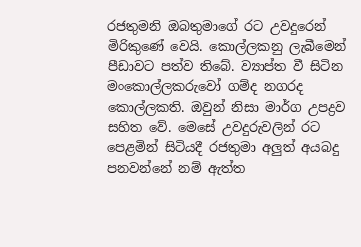රජතුමනි ඔබතුමාගේ රට උවදුරෙන් මිරිකුණේ වෙයි. කොල්ලකනු ලැබීමෙන් පීඩාවට පත්ව තිබේ. ව්‍යාප්ත වී සිටින මංකොල්ලකරුවෝ ගම්ද නගරද කොල්ලකති. ඔවුන් නිසා මාර්ග උපද්‍රව සහිත වේ. මෙසේ උවදුරුවලින් රට පෙළමින් සිටියදී රජතුමා අලුත් අයබදු පනවන්නේ නම් ඇත්ත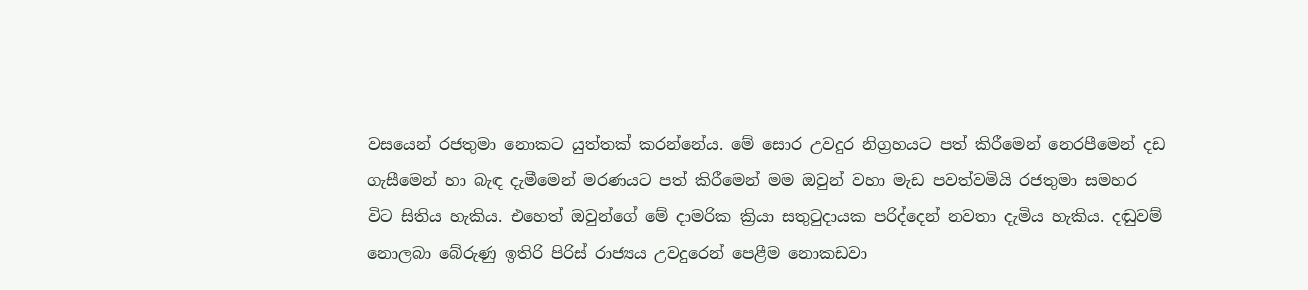වසයෙන් රජතුමා නොකට යුත්තක් කරන්නේය. මේ සොර උවදුර නිග්‍රහයට පත් කිරීමෙන් නෙරපීමෙන් දඩ ගැසීමෙන් හා බැඳ දැමීමෙන් මරණයට පත් කිරීමෙන් මම ඔවුන් වහා මැඩ පවත්වමියි රජතුමා සමහර විට සිතිය හැකිය. එහෙත් ඔවුන්ගේ මේ දාමරික ක්‍රියා සතුටුදායක පරිද්දෙන් නවතා දැමිය හැකිය. දඬුවම් නොලබා බේරුණු ඉතිරි පිරිස් රාජ්‍යය උවදුරෙන් පෙළීම නොකඩවා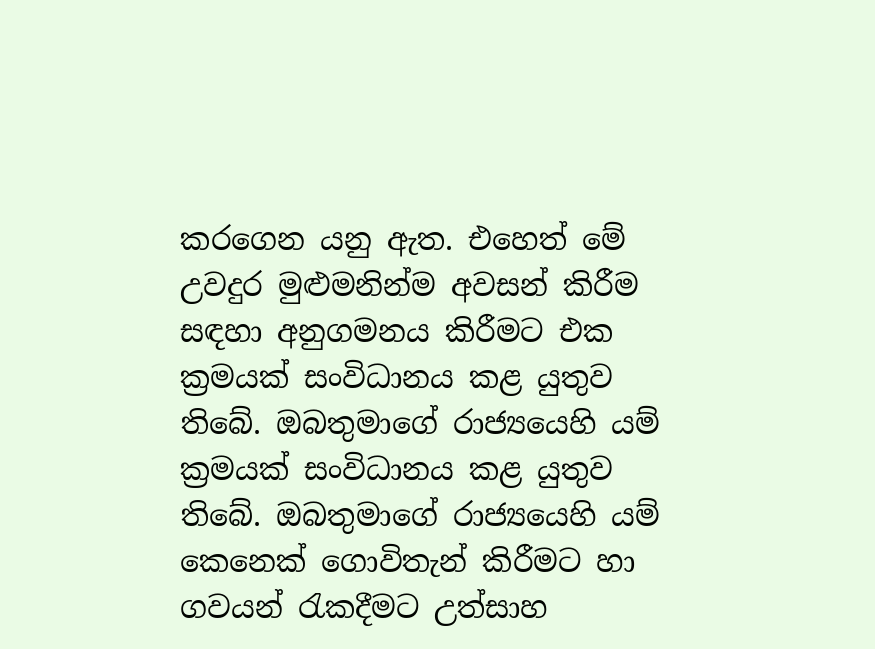කරගෙන යනු ඇත. එහෙත් මේ උවදුර මුළුමනින්ම අවසන් කිරීම සඳහා අනුගමනය කිරීමට එක ක්‍රමයක් සංවිධානය කළ යුතුව තිබේ. ඔබතුමාගේ රාජ්‍යයෙහි යම් ක්‍රමයක් සංවිධානය කළ යුතුව තිබේ. ඔබතුමාගේ රාජ්‍යයෙහි යම් කෙනෙක් ගොවිතැන් කිරීමට හා ගවයන් රැකදීමට උත්සාහ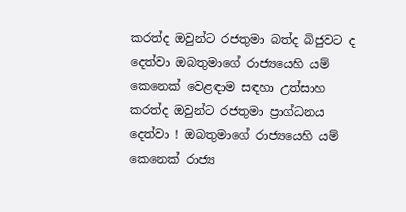කරත්ද ඔවුන්ට රජතුමා බත්ද බිජුවට ද දෙත්වා ඔබතුමාගේ රාජ්‍යයෙහි යම් කෙනෙක් වෙළඳාම සඳහා උත්සාහ කරත්ද ඔවුන්ට රජතුමා ප්‍රාග්ධනය දෙත්වා ! ඔබතුමාගේ රාජ්‍යයෙහි යම් කෙනෙක් රාජ්‍ය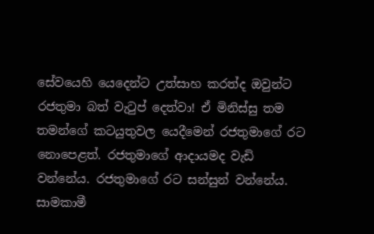සේවයෙහි යෙදෙන්ට උත්සාහ කරත්ද ඔවුන්ට රජතුමා බත් වැටුප් දෙත්වා! ඒ මිනිස්සු තම තමන්ගේ කටයුතුවල යෙදීමෙන් රජතුමාගේ රට නොපෙළත්. රජතුමාගේ ආදායමද වැඩි වන්නේය. රජතුමාගේ රට සන්සුන් වන්නේය. සාමකාමී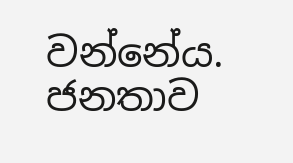වන්නේය. ජනතාව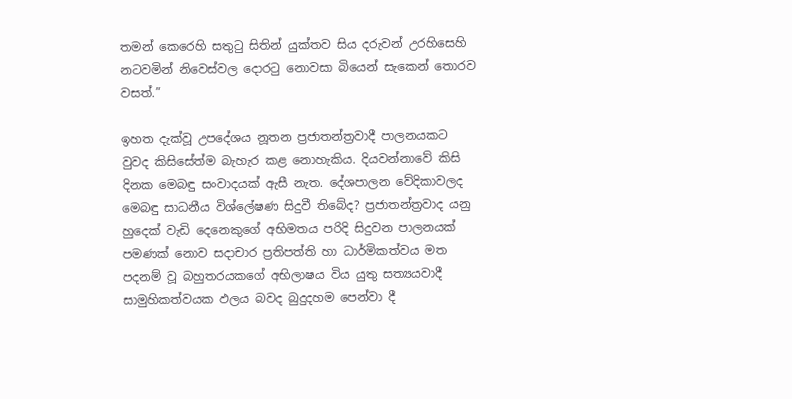තමන් කෙරෙහි සතුටු සිතින් යුක්තව සිය දරුවන් උරහිසෙහි නටවමින් නිවෙස්වල දොරටු නොවසා බියෙන් සැකෙන් තොරව වසත්.”

ඉහත දැක්වූ උපදේශය නූතන ප්‍රජාතන්ත්‍රවාදී පාලනයකට වුවද කිසිසේත්ම බැහැර කළ නොහැකිය. දියවන්නාවේ කිසි දිනක මෙබඳු සංවාදයක් ඇසී නැත. දේශපාලන වේදිකාවලද මෙබඳු සාධනීය විශ්ලේෂණ සිදුවී තිබේද? ප්‍රජාතන්ත්‍රවාද යනු හුදෙක් වැඩි දෙනෙකුගේ අභිමතය පරිදි සිදුවන පාලනයක් පමණක් නොව සදාචාර ප්‍රතිපත්ති හා ධාර්මිකත්වය මත පදනම් වූ බහුතරයකගේ අභිලාෂය විය යුතු සත්‍යයවාදී සාමුහිකත්වයක ඵලය බවද බුදුදහම පෙන්වා දී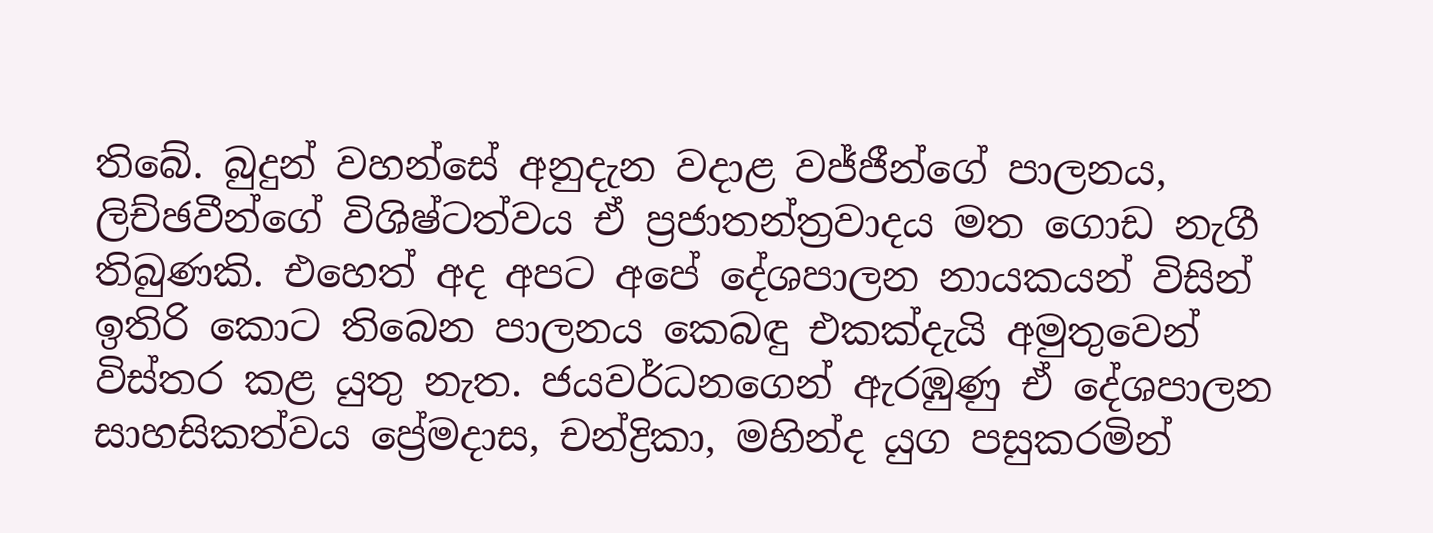තිබේ. බුදුන් වහන්සේ අනුදැන වදාළ වජ්ජීන්ගේ පාලනය, ලිච්ඡවීන්ගේ විශිෂ්ටත්වය ඒ ප්‍රජාතන්ත්‍රවාදය මත ගොඩ නැගී තිබුණකි. එහෙත් අද අපට අපේ දේශපාලන නායකයන් විසින් ඉතිරි කොට තිබෙන පාලනය කෙබඳු එකක්දැයි අමුතුවෙන් විස්තර කළ යුතු නැත. ජයවර්ධනගෙන් ඇරඹුණු ඒ දේශපාලන සාහසිකත්වය ප්‍රේමදාස, චන්ද්‍රිකා, මහින්ද යුග පසුකරමින්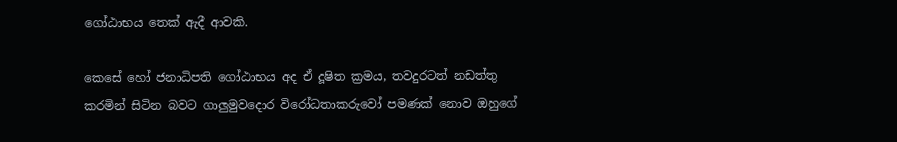ගෝඨාභය තෙක් ඇදී ආවකි.

කෙසේ හෝ ජනාධිපති ගෝඨාභය අද ඒ දූෂිත ක්‍රමය, තවදුරටත් නඩත්තු කරමින් සිටින බවට ගාලුමුවදොර විරෝධතාකරුවෝ පමණක් නොව ඔහුගේ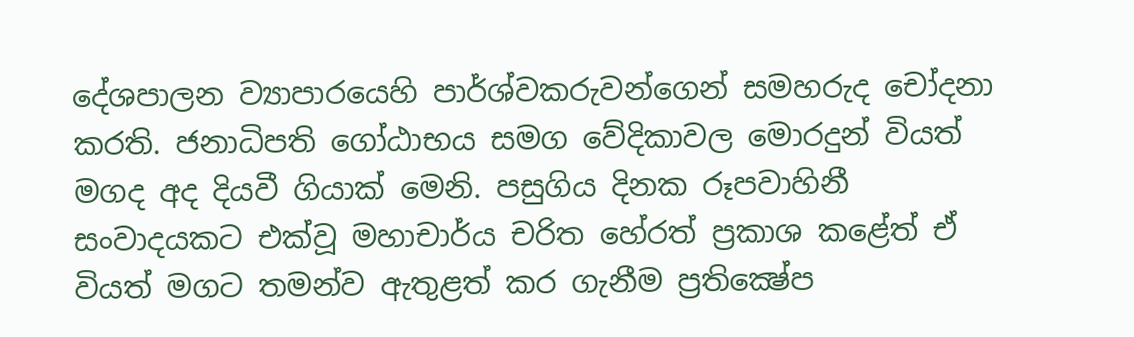දේශපාලන ව්‍යාපාරයෙහි පාර්ශ්වකරුවන්ගෙන් සමහරුද චෝදනා කරති. ජනාධිපති ගෝඨාභය සමග වේදිකාවල මොරදුන් වියත් මගද අද දියවී ගියාක් මෙනි. පසුගිය දිනක රූපවාහිනී සංවාදයකට එක්වූ මහාචාර්ය චරිත හේරත් ප්‍රකාශ කළේත් ඒ වියත් මගට තමන්ව ඇතුළත් කර ගැනීම ප්‍රතික්‍ෂේප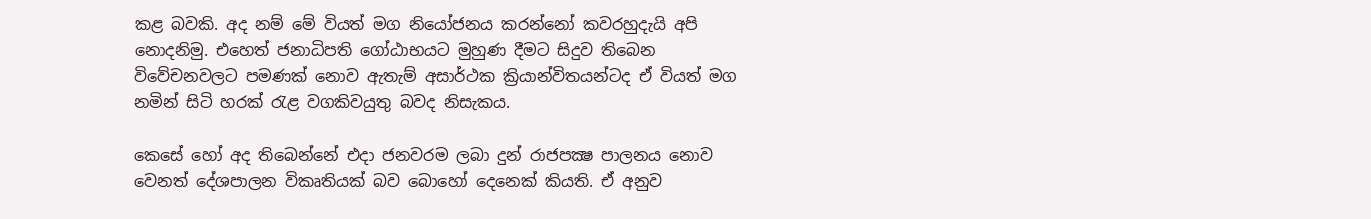කළ බවකි. අද නම් මේ වියත් මග නියෝජනය කරන්නෝ කවරහුදැයි අපි නොදනිමු. එහෙත් ජනාධිපති ගෝඨාභයට මුහුණ දීමට සිදුව තිබෙන විවේචනවලට පමණක් නොව ඇතැම් අසාර්ථක ක්‍රියාන්විතයන්ටද ඒ වියත් මග නමින් සිටි හරක් රැළ වගකිවයුතු බවද නිසැකය.

කෙසේ හෝ අද තිබෙන්නේ එදා ජනවරම ලබා දුන් රාජපක්‍ෂ පාලනය නොව වෙනත් දේශපාලන විකෘතියක් බව බොහෝ දෙනෙක් කියති. ඒ අනුව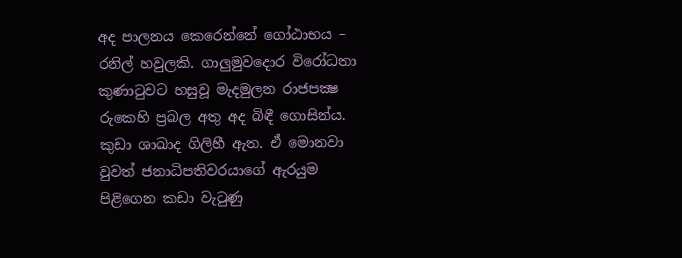අද පාලනය කෙරෙන්නේ ගෝඨාභය – රනිල් හවුලකි. ගාලුමුවදොර විරෝධතා කුණාටුවට හසුවූ මැදමුලන රාජපක්‍ෂ රුකෙහි ප්‍රබල අතු අද බිඳී ගොසින්ය. කුඩා ශාඛාද ගිලිහී ඇත. ඒ මොනවා වුවත් ජනාධිපතිවරයාගේ ඇරයුම පිළිගෙන කඩා වැටුණු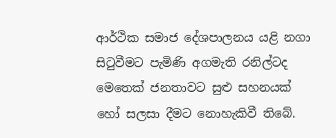ආර්ථික සමාජ දේශපාලනය යළි නගා සිටුවීමට පැමිණි අගමැති රනිල්ටද මෙතෙක් ජනතාවට සුළු සහනයක් හෝ සලසා දීමට නොහැකිවී තිබේ.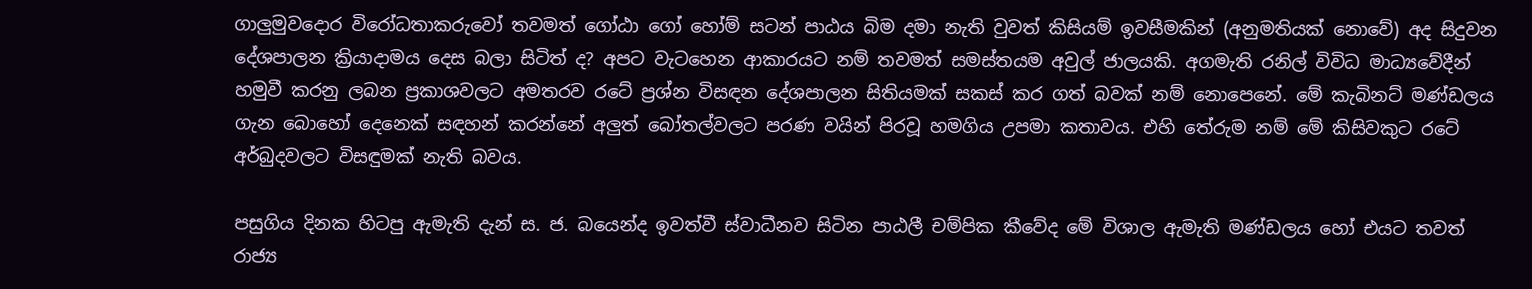ගාලුමුවදොර විරෝධතාකරුවෝ තවමත් ගෝඨා ගෝ හෝම් සටන් පාඨය බිම දමා නැති වුවත් කිසියම් ඉවසීමකින් (අනුමතියක් නොවේ) අද සිදුවන දේශපාලන ක්‍රියාදාමය දෙස බලා සිටිත් ද? අපට වැටහෙන ආකාරයට නම් තවමත් සමස්තයම අවුල් ජාලයකි. අගමැති රනිල් විවිධ මාධ්‍යවේදීන් හමුවී කරනු ලබන ප්‍රකාශවලට අමතරව රටේ ප්‍රශ්න විසඳන දේශපාලන සිතියමක් සකස් කර ගත් බවක් නම් නොපෙනේ. මේ කැබිනට් මණ්ඩලය ගැන බොහෝ දෙනෙක් සඳහන් කරන්නේ අලුත් බෝතල්වලට පරණ වයින් පිරවූ හමගිය උපමා කතාවය. එහි තේරුම නම් මේ කිසිවකුට රටේ අර්බුදවලට විසඳුමක් නැති බවය.

පසුගිය දිනක හිටපු ඇමැති දැන් ස. ජ. බයෙන්ද ඉවත්වී ස්වාධීනව සිටින පාඨලී චම්පික කීවේද මේ විශාල ඇමැති මණ්ඩලය හෝ එයට තවත් රාජ්‍ය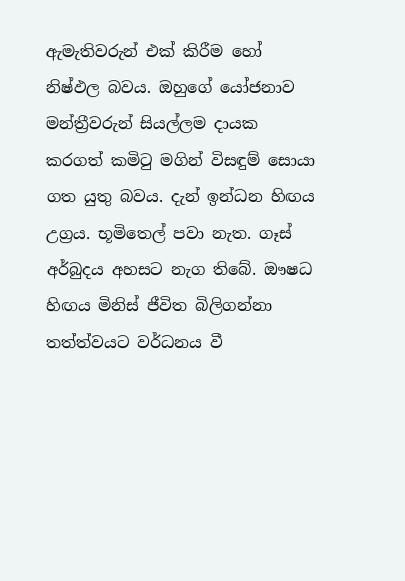ඇමැතිවරුන් එක් කිරීම හෝ නිෂ්ඵල බවය. ඔහුගේ යෝජනාව මන්ත්‍රීවරුන් සියල්ලම දායක කරගත් කමිටු මගින් විසඳුම් සොයා ගත යුතු බවය. දැන් ඉන්ධන හිඟය උග්‍රය. භූමිතෙල් පවා නැත. ගෑස් අර්බුදය අහසට නැග තිබේ. ඖෂධ හිඟය මිනිස් ජීවිත බිලිගන්නා තත්ත්වයට වර්ධනය වී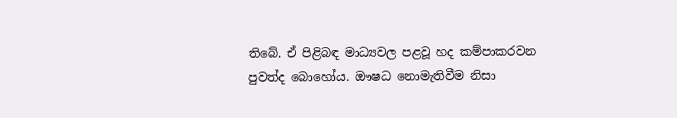තිබේ. ඒ පිළිබඳ මාධ්‍යවල පළවූ හද කම්පාකරවන පුවත්ද බොහෝය. ඖෂධ නොමැතිවීම නිසා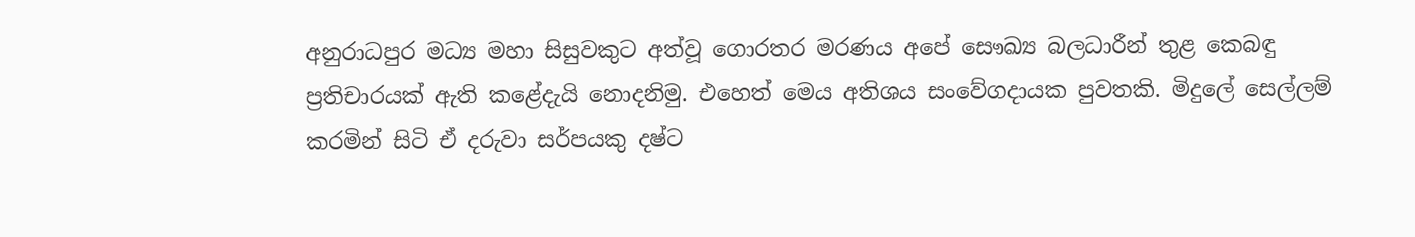අනුරාධපුර මධ්‍ය මහා සිසුවකුට අත්වූ ගොරතර මරණය අපේ සෞඛ්‍ය බලධාරීන් තුළ කෙබඳු ප්‍රතිචාරයක් ඇති කළේදැයි නොදනිමු. එහෙත් මෙය අතිශය සංවේගදායක පුවතකි. මිදුලේ සෙල්ලම් කරමින් සිටි ඒ දරුවා සර්පයකු දෂ්ට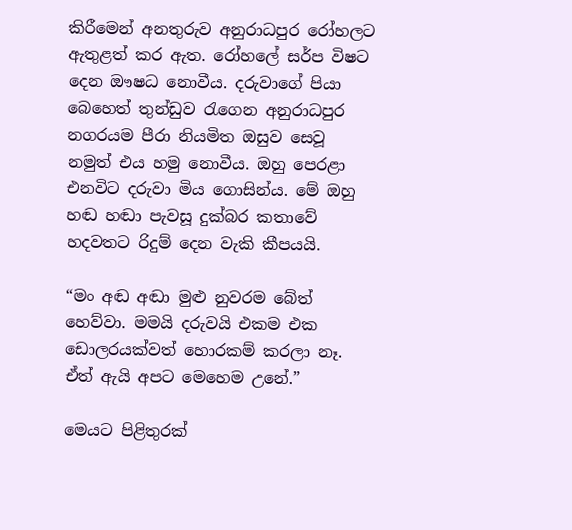කිරීමෙන් අනතුරුව අනුරාධපුර රෝහලට ඇතුළත් කර ඇත. රෝහලේ සර්ප විෂට දෙන ඖෂධ නොවීය. දරුවාගේ පියා බෙහෙත් තුන්ඩුව රැගෙන අනුරාධපුර නගරයම පීරා නියමිත ඔසුව සෙවූ නමුත් එය හමු නොවීය. ඔහු පෙරළා එනවිට දරුවා මිය ගොසින්ය. මේ ඔහු හඬ හඬා පැවසූ දුක්බර කතාවේ හදවතට රිදුම් දෙන වැකි කීපයයි.

“මං අඬ අඬා මුළු නුවරම බේත් හෙව්වා. මමයි දරුවයි එකම එක ඩොලරයක්වත් හොරකම් කරලා නෑ. ඒත් ඇයි අපට මෙහෙම උනේ.”

මෙයට පිළිතුරක්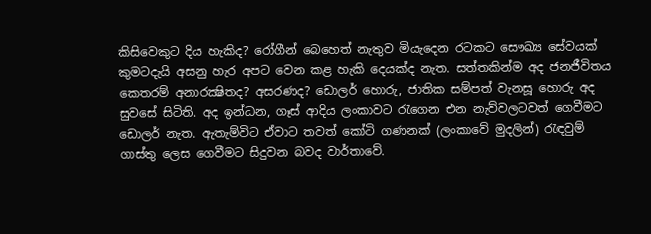කිසිවෙකුට දිය හැකිද? රෝගීන් බෙහෙත් නැතුව මියැදෙන රටකට සෞඛ්‍ය සේවයක් කුමටදැයි අසනු හැර අපට වෙන කළ හැකි දෙයක්ද නැත. සත්තකින්ම අද ජනජීවිතය කෙතරම් අනාරක්‍ෂිතද? අසරණද? ඩොලර් හොරු, ජාතික සම්පත් වැනසූ හොරු අද සුවසේ සිටිති. අද ඉන්ධන, ගෑස් ආදිය ලංකාවට රැගෙන එන නැව්වලටවත් ගෙවීමට ඩොලර් නැත. ඇතැම්විට ඒවාට තවත් කෝටි ගණනක් (ලංකාවේ මුදලින්) රැඳවුම් ගාස්තු ලෙස ගෙවීමට සිදුවන බවද වාර්තාවේ.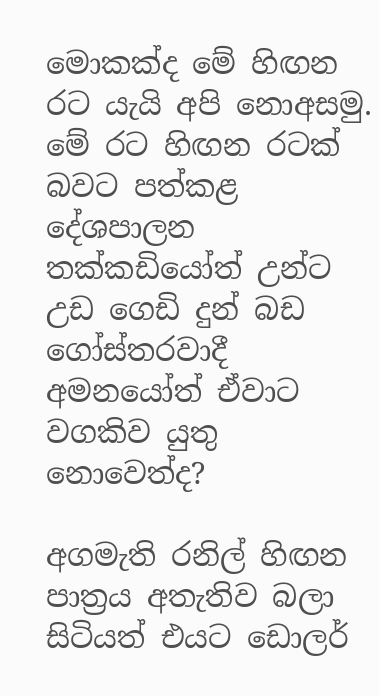මොකක්ද මේ හිඟන රට යැයි අපි නොඅසමු. මේ රට හිඟන රටක් බවට පත්කළ දේශපාලන තක්කඩියෝත් උන්ට උඩ ගෙඩි දුන් බඩ ගෝස්තරවාදී අමනයෝත් ඒවාට වගකිව යුතු නොවෙත්ද?

අගමැති රනිල් හිඟන පාත්‍රය අතැතිව බලා සිටියත් එයට ඩොලර්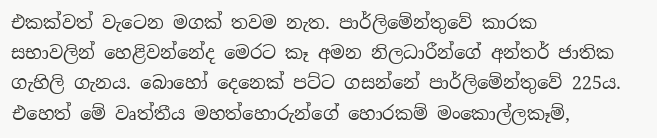එකක්වත් වැටෙන මගක් තවම නැත. පාර්ලිමේන්තුවේ කාරක සභාවලින් හෙළිවන්නේද මෙරට කෑ අමන නිලධාරීන්ගේ අන්තර් ජාතික ගැහිලි ගැනය. බොහෝ දෙනෙක් පට්ට ගසන්නේ පාර්ලිමේන්තුවේ 225ය. එහෙත් මේ වෘත්තීය මහත්හොරුන්ගේ හොරකම් මංකොල්ලකෑම්,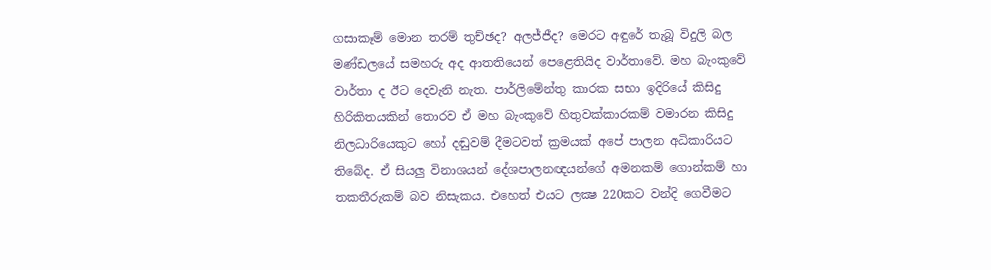ගසාකෑම් මොන තරම් තුච්ඡද? අලජ්ජීද? මෙරට අඳුරේ තැබූ විදුලි බල මණ්ඩලයේ සමහරු අද ආතතියෙන් පෙළෙතියිද වාර්තාවේ. මහ බැංකුවේ වාර්තා ද ඊට දෙවැනි නැත. පාර්ලිමේන්තු කාරක සභා ඉදිරියේ කිසිදු හිරිකිතයකින් තොරව ඒ මහ බැංකුවේ හිතුවක්කාරකම් වමාරන කිසිදු නිලධාරියෙකුට හෝ දඬුවම් දීමටවත් ක්‍රමයක් අපේ පාලන අධිකාරියට තිබේද. ඒ සියලු විනාශයන් දේශපාලනඥයන්ගේ අමනකම් ගොන්කම් හා තකතීරුකම් බව නිසැකය. එහෙත් එයට ලක්‍ෂ 220කට වන්දි ගෙවීමට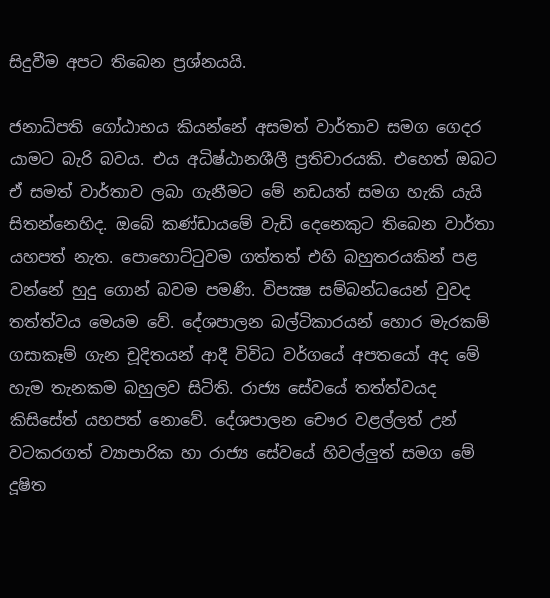සිදුවීම අපට තිබෙන ප්‍රශ්නයයි.

ජනාධිපති ගෝඨාභය කියන්නේ අසමත් වාර්තාව සමග ගෙදර යාමට බැරි බවය. එය අධිෂ්ඨානශීලී ප්‍රතිචාරයකි. එහෙත් ඔබට ඒ සමත් වාර්තාව ලබා ගැනීමට මේ නඩයත් සමග හැකි යැයි සිතන්නෙහිද. ඔබේ කණ්ඩායමේ වැඩි දෙනෙකුට තිබෙන වාර්තා යහපත් නැත. පොහොට්ටුවම ගත්තත් එහි බහුතරයකින් පළ වන්නේ හුදු ගොන් බවම පමණි. විපක්‍ෂ සම්බන්ධයෙන් වුවද තත්ත්වය මෙයම වේ. දේශපාලන බල්ටිකාරයන් හොර මැරකම් ගසාකෑම් ගැන චූදිතයන් ආදී විවිධ වර්ගයේ අපතයෝ අද මේ හැම තැනකම බහුලව සිටිති. රාජ්‍ය සේවයේ තත්ත්වයද කිසිසේත් යහපත් නොවේ. දේශපාලන චෞර වළල්ලත් උන් වටකරගත් ව්‍යාපාරික හා රාජ්‍ය සේවයේ හිවල්ලුත් සමග මේ දූෂිත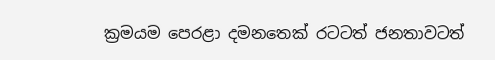ක්‍රමයම පෙරළා දමනතෙක් රටටත් ජනතාවටත්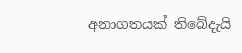අනාගතයක් තිබේදැයි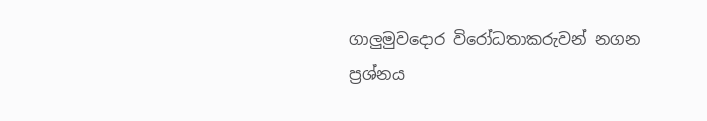ගාලුමුවදොර විරෝධතාකරුවන් නගන ප්‍රශ්නය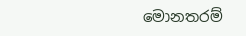මොනතරම්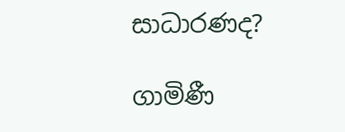සාධාරණද?

ගාමිණී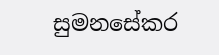සුමනසේකර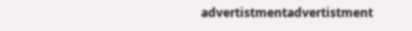advertistmentadvertistment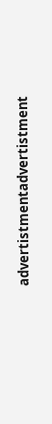advertistmentadvertistment